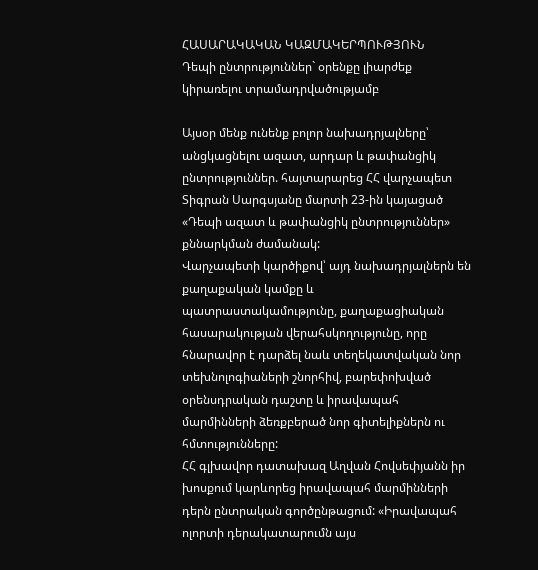ՀԱՍԱՐԱԿԱԿԱՆ ԿԱԶՄԱԿԵՐՊՈՒԹՅՈՒՆ
Դեպի ընտրություններ` օրենքը լիարժեք կիրառելու տրամադրվածությամբ

Այսօր մենք ունենք բոլոր նախադրյալները՝ անցկացնելու ազատ, արդար և թափանցիկ ընտրություններ. հայտարարեց ՀՀ վարչապետ Տիգրան Սարգսյանը մարտի 23-ին կայացած «Դեպի ազատ և թափանցիկ ընտրություններ» քննարկման ժամանակ:
Վարչապետի կարծիքով՝ այդ նախադրյալներն են քաղաքական կամքը և պատրաստակամությունը, քաղաքացիական հասարակության վերահսկողությունը, որը հնարավոր է դարձել նաև տեղեկատվական նոր տեխնոլոգիաների շնորհիվ, բարեփոխված օրենսդրական դաշտը և իրավապահ մարմինների ձեռքբերած նոր գիտելիքներն ու հմտությունները:
ՀՀ գլխավոր դատախազ Աղվան Հովսեփյանն իր խոսքում կարևորեց իրավապահ մարմինների դերն ընտրական գործընթացում: «Իրավապահ ոլորտի դերակատարումն այս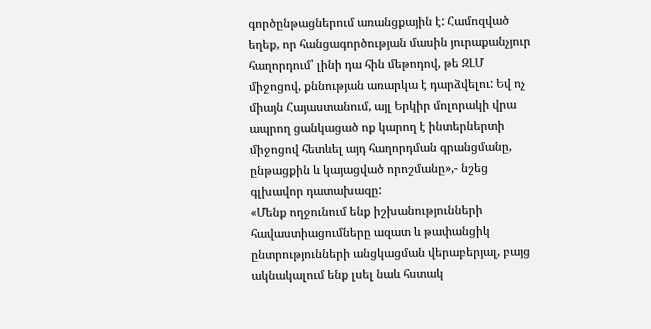գործընթացներում առանցքային է: Համոզված եղեք, որ հանցագործության մասին յուրաքանչյուր հաղորդում՝ լինի դա հին մեթոդով, թե ԶԼՄ միջոցով, քննության առարկա է դարձվելու: Եվ ոչ միայն Հայաստանում, այլ Երկիր մոլորակի վրա ապրող ցանկացած ոք կարող է ինտերներտի միջոցով հետևել այդ հաղորդման գրանցմանը, ընթացքին և կայացված որոշմանը»,- նշեց գլխավոր դատախազը:
«Մենք ողջունում ենք իշխանությունների հավաստիացումները ազատ և թափանցիկ ընտրությունների անցկացման վերաբերյալ, բայց ակնակալում ենք լսել նաև հստակ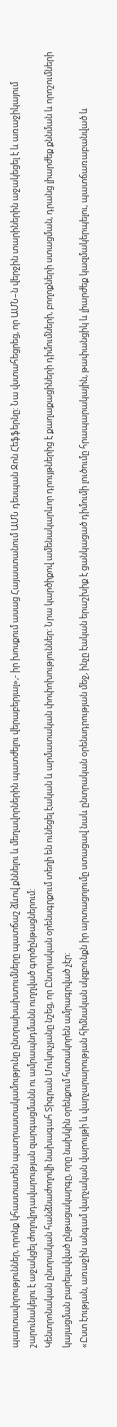պարտավորություններ, որոնք կհաստատեն պատրաստակամությունը ընտրախախտումները պատճաշ ձևով քննելու և մեղավորներին պատժելու վերաբերյալ»,- իր խոսքում ասաց Հայաստանում ԱՄՆ դեսպան Ջոն Հեֆֆերնը: Նա վստահեցրեց, որ ԱՄՆ–ն վերջին տարիներին աջակեցել է և առաջիկայում շարունակելու է աջակցել ժողովրդավարության զարգացմանն ու ամրապնդմանն ուղղված գործընթացներում:
Կենտրոնական ընտրական հանձնաժողովի նախագահ Տիգրան Մուկուչյանը նշեց, որ Ընտրական օրենսգրքում տեղի են ունեցել էական և արմատական փոփոխություններ: Նրա կարծիքով ամենակարևոր դրույթներից է քաղաքացիների դիմումների, բողոքների ստացման, դրանց լիարժեք քննման և որոշումների կայացման բարելավված ընթացակարգը, որը նախկին օրենքում հստակորեն ամրագրված չէր:
«Ըստ էության, առաջին անգամ վարչական վարույթի և վարչարարության հիմնական սկզբունքն իր արտացոլումը ստացավ նաև ընտրական օրենսդրության մեջ, ինչը էական երաշխիք է ցանկացած դիմումի լուծումը հրապարակային, թափանցիկ և լիարժեք կազմակերպելու, պատճառաբանված և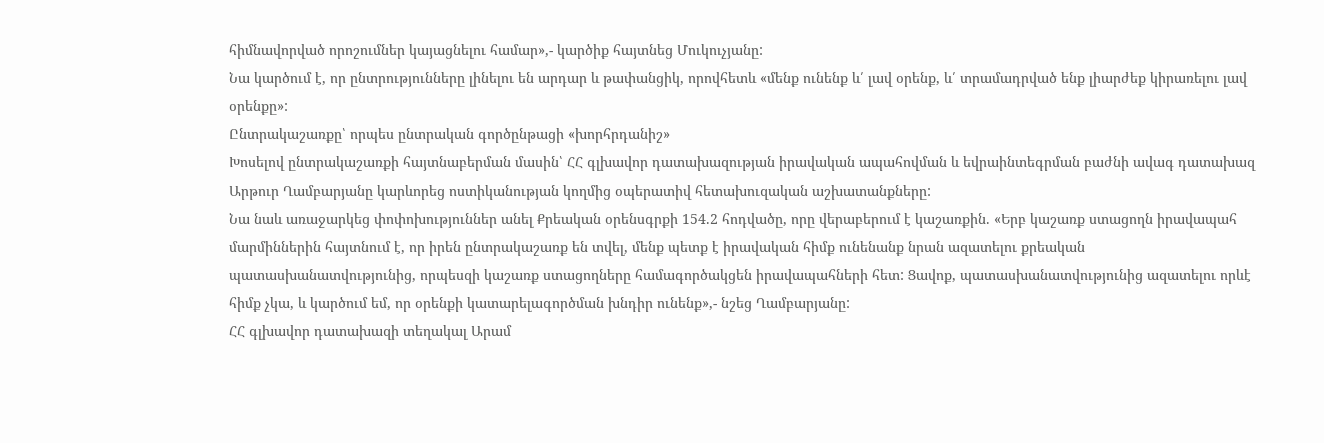հիմնավորված որոշումներ կայացնելու համար»,- կարծիք հայտնեց Մուկուչյանը:
Նա կարծում է, որ ընտրությունները լինելու են արդար և թափանցիկ, որովհետև «մենք ունենք և՛ լավ օրենք, և՛ տրամադրված ենք լիարժեք կիրառելու լավ օրենքը»:
Ընտրակաշառքը՝ որպես ընտրական գործընթացի «խորհրդանիշ»
Խոսելով ընտրակաշառքի հայտնաբերման մասին՝ ՀՀ գլխավոր դատախազության իրավական ապահովման և եվրաինտեգրման բաժնի ավագ դատախազ Արթուր Ղամբարյանը կարևորեց ոստիկանության կողմից օպերատիվ հետախուզական աշխատանքները:
Նա նաև առաջարկեց փոփոխություններ անել Քրեական օրենսգրքի 154.2 հոդվածը, որը վերաբերում է կաշառքին. «Երբ կաշառք ստացողն իրավապահ մարմիններին հայտնում է, որ իրեն ընտրակաշառք են տվել, մենք պետք է իրավական հիմք ունենանք նրան ազատելու քրեական պատասխանատվությունից, որպեսզի կաշառք ստացողները համագործակցեն իրավապահների հետ: Ցավոք, պատասխանատվությունից ազատելու որևէ հիմք չկա, և կարծում եմ, որ օրենքի կատարելագործման խնդիր ունենք»,- նշեց Ղամբարյանը:
ՀՀ գլխավոր դատախազի տեղակալ Արամ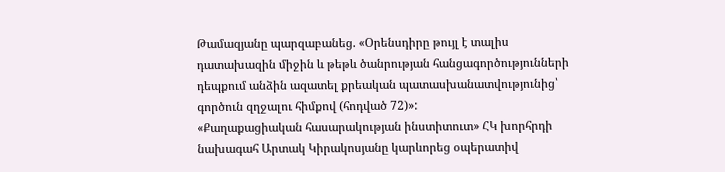Թամազյանը պարզաբանեց. «Օրենսդիրը թույլ է տալիս դատախազին միջին և թեթև ծանրության հանցագործությունների դեպքում անձին ազատել քրեական պատասխանատվությունից՝ գործուն զղջալու հիմքով (հոդված 72)»:
«Քաղաքացիական հասարակության ինստիտուտ» ՀԿ խորհրդի նախագահ Արտակ Կիրակոսյանը կարևորեց օպերատիվ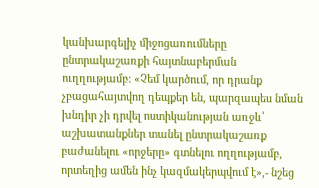կանխարգելիչ միջոցառումները ընտրակաշառքի հայտնաբերման ուղղությամբ: «Չեմ կարծում, որ դրանք չբացահայտվող դեպքեր են, պարզապես նման խնդիր չի դրվել ոստիկանության առջև՝ աշխատանքներ տանել ընտրակաշառք բաժանելու «որջերը» գտնելու ողղությամբ, որտեղից ամեն ինչ կազմակերպվում է»,- նշեց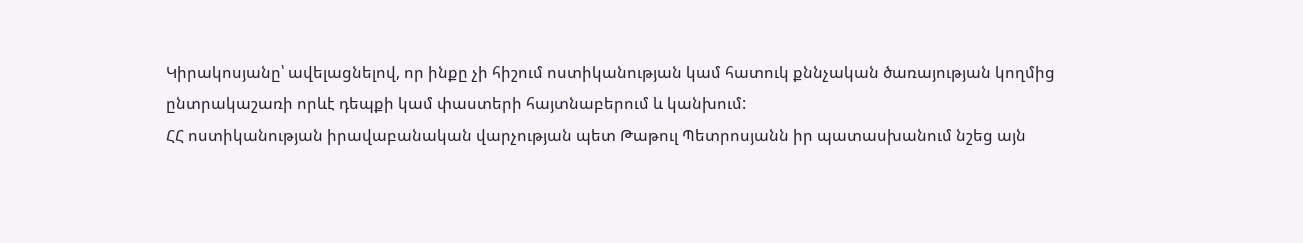Կիրակոսյանը՝ ավելացնելով, որ ինքը չի հիշում ոստիկանության կամ հատուկ քննչական ծառայության կողմից ընտրակաշառի որևէ դեպքի կամ փաստերի հայտնաբերում և կանխում:
ՀՀ ոստիկանության իրավաբանական վարչության պետ Թաթուլ Պետրոսյանն իր պատասխանում նշեց այն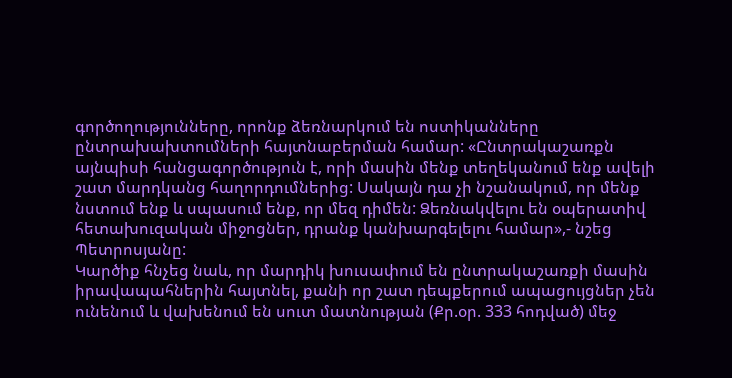գործողությունները, որոնք ձեռնարկում են ոստիկանները ընտրախախտումների հայտնաբերման համար: «Ընտրակաշառքն այնպիսի հանցագործություն է, որի մասին մենք տեղեկանում ենք ավելի շատ մարդկանց հաղորդումներից: Սակայն դա չի նշանակում, որ մենք նստում ենք և սպասում ենք, որ մեզ դիմեն: Ձեռնակվելու են օպերատիվ հետախուզական միջոցներ, դրանք կանխարգելելու համար»,- նշեց Պետրոսյանը:
Կարծիք հնչեց նաև, որ մարդիկ խուսափում են ընտրակաշառքի մասին իրավապահներին հայտնել, քանի որ շատ դեպքերում ապացույցներ չեն ունենում և վախենում են սուտ մատնության (Քր.օր. 333 հոդված) մեջ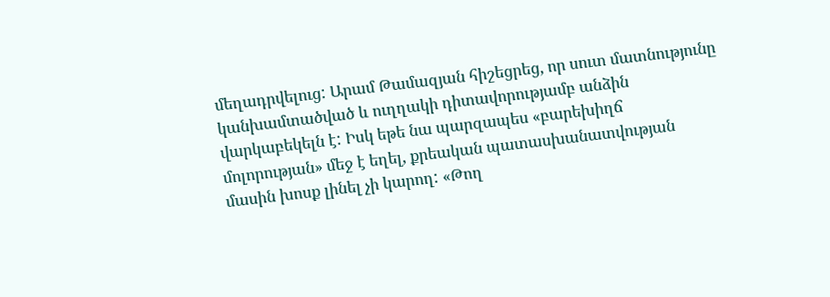մեղադրվելուց: Արամ Թամազյան հիշեցրեց, որ սուտ մատնությունը կանխամտածված և ուղղակի դիտավորությամբ անձին վարկաբեկելն է: Իսկ եթե նա պարզապես «բարեխիղճ մոլորության» մեջ է եղել, քրեական պատասխանատվության մասին խոսք լինել չի կարող: «Թող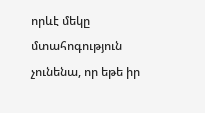որևէ մեկը մտահոգություն չունենա, որ եթե իր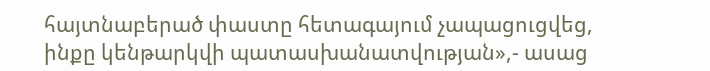հայտնաբերած փաստը հետագայում չապացուցվեց, ինքը կենթարկվի պատասխանատվության»,- ասաց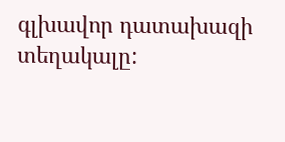գլխավոր դատախազի տեղակալը: